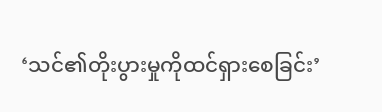‘သင်၏တိုးပွားမှုကိုထင်ရှားစေခြင်း’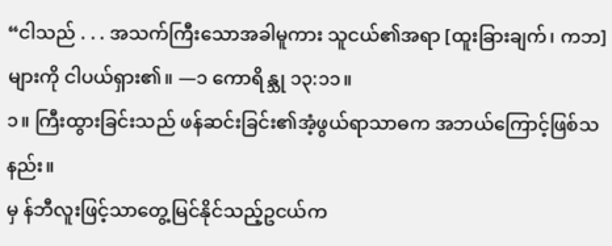“ငါသည် . . . အသက်ကြီးသောအခါမူကား သူငယ်၏အရာ [ထူးခြားချက်၊ ကဘ] များကို ငါပယ်ရှား၏။ —၁ ကောရိန္သု ၁၃:၁၁။
၁။ ကြီးထွားခြင်းသည် ဖန်ဆင်းခြင်း၏အံ့ဖွယ်ရာသာဓက အဘယ်ကြောင့်ဖြစ်သနည်း။
မှ န်ဘီလူးဖြင့်သာတွေ့မြင်နိုင်သည့်ဥငယ်က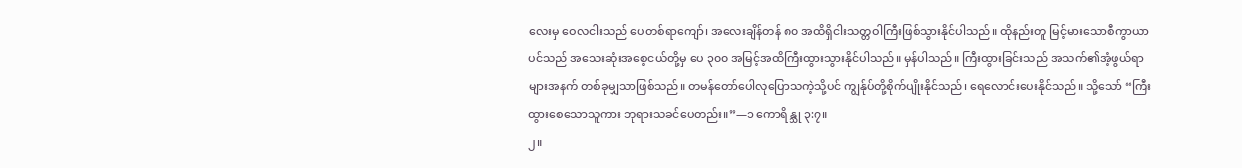လေးမှ ဝေလငါးသည် ပေတစ်ရာကျော်၊ အလေးချိန်တန် ၈၀ အထိရှိငါးသတ္တဝါကြီးဖြစ်သွားနိုင်ပါသည်။ ထိုနည်းတူ မြင့်မားသောစီကွာယာပင်သည် အသေးဆုံးအစေ့ငယ်တို့မှ ပေ ၃၀၀ အမြင့်အထိကြီးထွားသွားနိုင်ပါသည်။ မှန်ပါသည်။ ကြီးထွားခြင်းသည် အသက်၏အံ့ဖွယ်ရာများအနက် တစ်ခုမျှသာဖြစ်သည်။ တမန်တော်ပေါလုပြောသကဲ့သို့ပင် ကျွန်ုပ်တို့စိုက်ပျိုးနိုင်သည်၊ ရေလောင်းပေးနိုင်သည်။ သို့သော် “ကြီးထွားစေသောသူကား ဘုရားသခင်ပေတည်း။”—၁ ကောရိန္သု ၃:၇။
၂။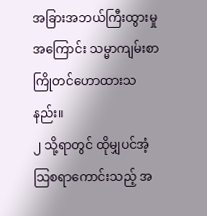အခြားအဘယ်ကြီးထွားမှုအကြောင်း သမ္မာကျမ်းစာကြိုတင်ဟောထားသနည်း။
၂ သို့ရာတွင် ထိုမျှပင်အံ့သြစရာကောင်းသည့် အ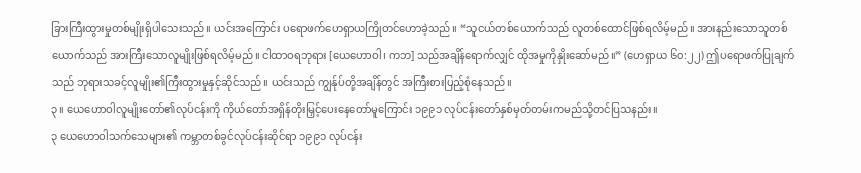ခြားကြီးထွားမှုတစ်မျိုးရှိပါသေးသည်။ ယင်းအကြောင်း ပရောဖက်ဟေရှာယကြိုတင်ဟောခဲ့သည်။ “သူငယ်တစ်ယောက်သည် လူတစ်ထောင်ဖြစ်ရလိမ့်မည်။ အားနည်းသောသူတစ်ယောက်သည် အားကြီးသောလူမျိုးဖြစ်ရလိမ့်မည်။ ငါထာဝရဘုရား [ယေဟောဝါ၊ ကဘ] သည်အချိန်ရောက်လျှင် ထိုအမှုကိုနှိုးဆော်မည်။” (ဟေရှာယ ၆၀:၂၂) ဤပရောဖက်ပြုချက်သည် ဘုရားသခင့်လူမျိုး၏ကြီးထွားမှုနှင့်ဆိုင်သည်။ ယင်းသည် ကျွန်ုပ်တို့အချိန်တွင် အကြီးစားပြည့်စုံနေသည်။
၃။ ယေဟောဝါလူမျိုးတော်၏လုပ်ငန်းကို ကိုယ်တော်အရှိန်တိုးမြှင့်ပေးနေတော်မူကြောင်း ၁၉၉၁ လုပ်ငန်းတော်နှစ်မှတ်တမ်းကမည်သို့တင်ပြသနည်း။
၃ ယေဟောဝါသက်သေများ၏ ကမ္ဘာတစ်ခွင်လုပ်ငန်းဆိုင်ရာ ၁၉၉၁ လုပ်ငန်း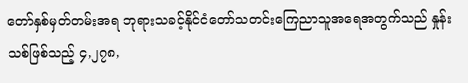တော်နှစ်မှတ်တမ်းအရ ဘုရားသခင့်နိုင်ငံတော်သတင်းကြေညာသူအရေအတွက်သည် နှုန်းသစ်ဖြစ်သည့် ၄,၂၇၈,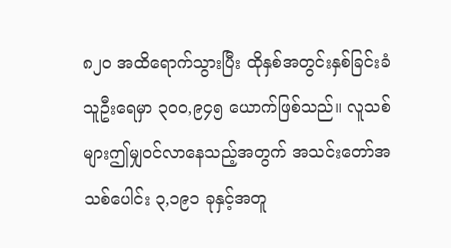၈၂၀ အထိရောက်သွားပြီး ထိုနှစ်အတွင်းနှစ်ခြင်းခံသူဦးရေမှာ ၃၀၀,၉၄၅ ယောက်ဖြစ်သည်။ လူသစ်များဤမျှဝင်လာနေသည့်အတွက် အသင်းတော်အသစ်ပေါင်း ၃,၁၉၁ ခုနှင့်အတူ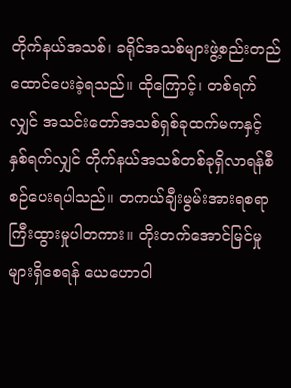တိုက်နယ်အသစ်၊ ခရိုင်အသစ်များဖွဲ့စည်းတည်ထောင်ပေးခဲ့ရသည်။ ထိုကြောင့်၊ တစ်ရက်လျှင် အသင်းတော်အသစ်ရှစ်ခုထက်မကနှင့် နှစ်ရက်လျှင် တိုက်နယ်အသစ်တစ်ခုရှိလာရန်စီစဉ်ပေးရပါသည်။ တကယ်ချီးမွမ်းအားရစရာကြီးထွားမှုပါတကား။ တိုးတက်အောင်မြင်မှုများရှိစေရန် ယေဟောဝါ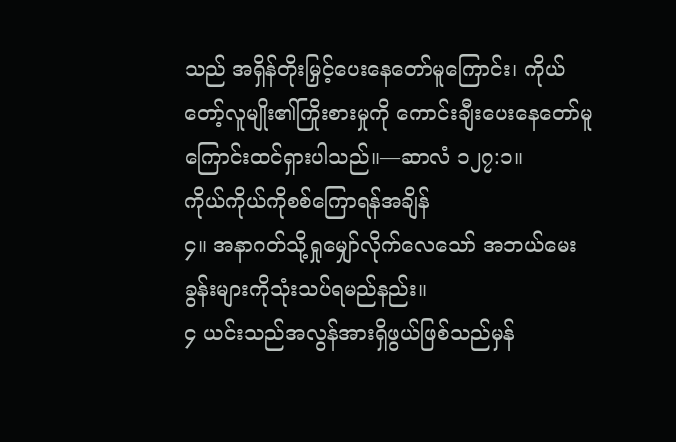သည် အရှိန်တိုးမြှင့်ပေးနေတော်မူကြောင်း၊ ကိုယ်တော့်လူမျိုး၏ကြိုးစားမှုကို ကောင်းချီးပေးနေတော်မူကြောင်းထင်ရှားပါသည်။—ဆာလံ ၁၂၇:၁။
ကိုယ်ကိုယ်ကိုစစ်ကြောရန်အချိန်
၄။ အနာဂတ်သို့ရှုမျှော်လိုက်လေသော် အဘယ်မေးခွန်းများကိုသုံးသပ်ရမည်နည်း။
၄ ယင်းသည်အလွန်အားရှိဖွယ်ဖြစ်သည်မှန်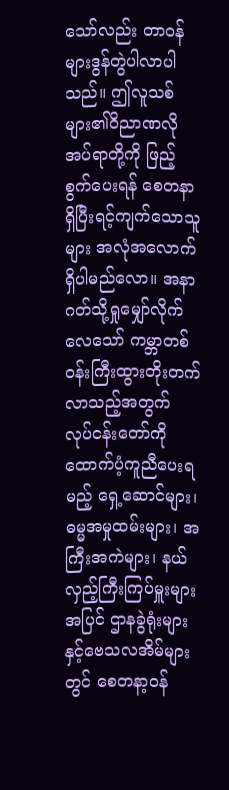သော်လည်း တာဝန်များဒွန်တွဲပါလာပါသည်။ ဤလူသစ်များ၏ဝိညာဏလိုအပ်ရာတို့ကို ဖြည့်စွက်ပေးရန် စေတနာရှိပြီးရင့်ကျက်သောသူများ အလုံအလောက်ရှိပါမည်လော။ အနာဂတ်သို့ရှုမျှော်လိုက်လေသော် ကမ္ဘာတစ်ဝန်းကြီးထွားတိုးတက်လာသည့်အတွက် လုပ်ငန်းတော်ကိုထောက်ပံ့ကူညီပေးရမည့် ရှေ့ဆောင်များ၊ ဓမ္မအမှုထမ်းများ၊ အကြီးအကဲများ၊ နယ်လှည့်ကြီးကြပ်မှူးများအပြင် ဌာနခွဲရုံးများနှင့်ဗေသလအိမ်များတွင် စေတနာ့ဝန်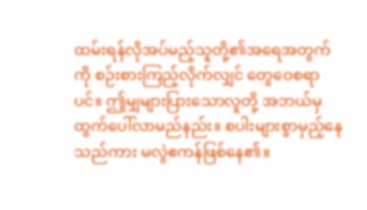ထမ်းရန်လိုအပ်မည့်သူတို့၏အရေအတွက်ကို စဉ်းစားကြည့်လိုက်လျှင် တွေဝေစရာပင်။ ဤမျှများပြားသောလူတို့ အဘယ်မှထွက်ပေါ်လာမည်နည်း။ စပါးများစွာမှည့်နေသည်ကား မလွဲဧကန်ဖြစ်နေ၏။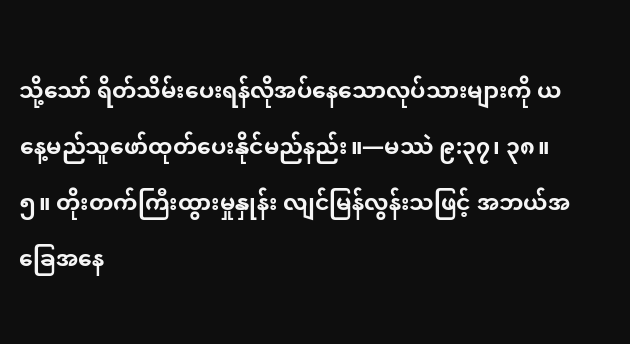သို့သော် ရိတ်သိမ်းပေးရန်လိုအပ်နေသောလုပ်သားများကို ယနေ့မည်သူဖော်ထုတ်ပေးနိုင်မည်နည်း။—မဿဲ ၉:၃၇၊ ၃၈။
၅။ တိုးတက်ကြီးထွားမှုနှုန်း လျင်မြန်လွန်းသဖြင့် အဘယ်အခြေအနေ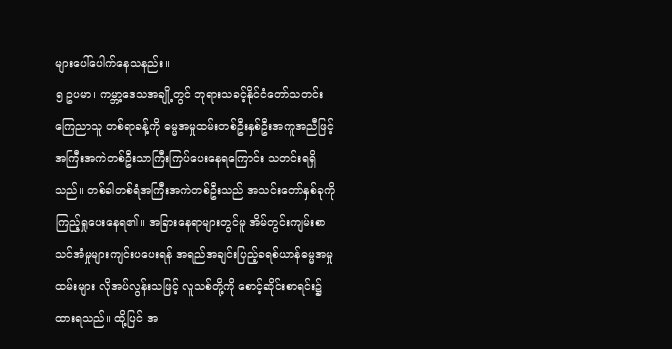များပေါ်ပေါက်နေသနည်း။
၅ ဥပမာ၊ ကမ္ဘာ့ဒေသအချို့တွင် ဘုရားသခင့်နိုင်ငံတော်သတင်းကြေညာသူ တစ်ရာခန့်ကို ဓမ္မအမှုထမ်းတစ်ဦးနှစ်ဦးအကူအညီဖြင့် အကြီးအကဲတစ်ဦးသာကြီးကြပ်ပေးနေရကြောင်း သတင်းရရှိသည်။ တစ်ခါတစ်ရံအကြီးအကဲတစ်ဦးသည် အသင်းတော်နှစ်ခုကိုကြည့်ရှုပေးနေရ၏။ အခြားနေရာများတွင်မူ အိမ်တွင်းကျမ်းစာသင်အံမှုများကျင်းပပေးရန် အရည်အချင်းပြည့်ခရစ်ယာန်ဓမ္မအမှုထမ်းများ လိုအပ်လွန်းသဖြင့် လူသစ်တို့ကို စောင့်ဆိုင်းစာရင်း၌ ထားရသည်။ ထို့ပြင် အ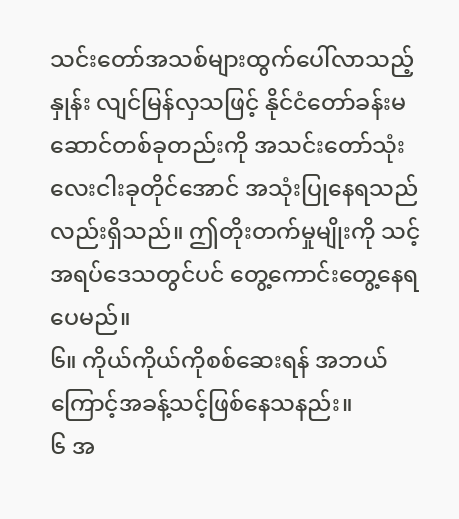သင်းတော်အသစ်များထွက်ပေါ်လာသည့်နှုန်း လျင်မြန်လှသဖြင့် နိုင်ငံတော်ခန်းမဆောင်တစ်ခုတည်းကို အသင်းတော်သုံးလေးငါးခုတိုင်အောင် အသုံးပြုနေရသည်လည်းရှိသည်။ ဤတိုးတက်မှုမျိုးကို သင့်အရပ်ဒေသတွင်ပင် တွေ့ကောင်းတွေ့နေရပေမည်။
၆။ ကိုယ်ကိုယ်ကိုစစ်ဆေးရန် အဘယ်ကြောင့်အခန့်သင့်ဖြစ်နေသနည်း။
၆ အ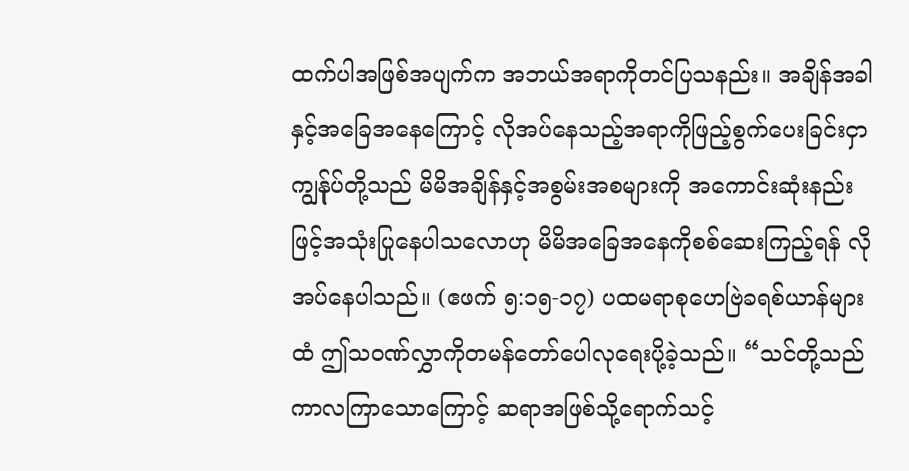ထက်ပါအဖြစ်အပျက်က အဘယ်အရာကိုတင်ပြသနည်း။ အချိန်အခါနှင့်အခြေအနေကြောင့် လိုအပ်နေသည့်အရာကိုဖြည့်စွက်ပေးခြင်းငှာ ကျွန်ုပ်တို့သည် မိမိအချိန်နှင့်အစွမ်းအစများကို အကောင်းဆုံးနည်းဖြင့်အသုံးပြုနေပါသလောဟု မိမိအခြေအနေကိုစစ်ဆေးကြည့်ရန် လိုအပ်နေပါသည်။ (ဧဖက် ၅:၁၅-၁၇) ပထမရာစုဟေဗြဲခရစ်ယာန်များထံ ဤသဝဏ်လွှာကိုတမန်တော်ပေါလုရေးပို့ခဲ့သည်။ “သင်တို့သည် ကာလကြာသောကြောင့် ဆရာအဖြစ်သို့ရောက်သင့်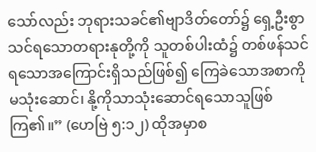သော်လည်း ဘုရားသခင်၏ဗျာဒိတ်တော်၌ ရှေ့ဦးစွာသင်ရသောတရားနုတို့ကို သူတစ်ပါးထံ၌ တစ်ဖန်သင်ရသောအကြောင်းရှိသည်ဖြစ်၍ ကြေခဲသောအစာကိုမသုံးဆောင်၊ နို့ကိုသာသုံးဆောင်ရသောသူဖြစ်ကြ၏။” (ဟေဗြဲ ၅:၁၂) ထိုအမှာစ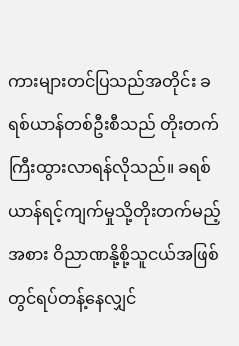ကားများတင်ပြသည်အတိုင်း ခရစ်ယာန်တစ်ဦးစီသည် တိုးတက်ကြီးထွားလာရန်လိုသည်။ ခရစ်ယာန်ရင့်ကျက်မှုသို့တိုးတက်မည့်အစား ဝိညာဏနို့စို့သူငယ်အဖြစ်တွင်ရပ်တန့်နေလျှင်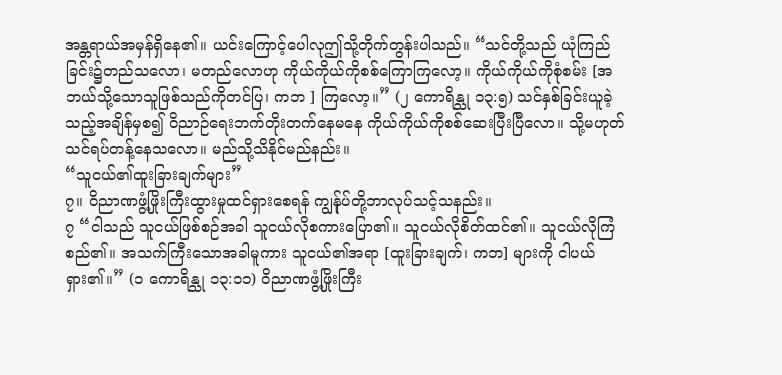အန္တရာယ်အမှန်ရှိနေ၏။ ယင်းကြောင့်ပေါလုဤသို့တိုက်တွန်းပါသည်။ “သင်တို့သည် ယုံကြည်ခြင်း၌တည်သလော၊ မတည်လောဟု ကိုယ်ကိုယ်ကိုစစ်ကြောကြလော့။ ကိုယ်ကိုယ်ကိုစုံစမ်း [အဘယ်သို့သောသူဖြစ်သည်ကိုတင်ပြ၊ ကဘ ] ကြလော့။” (၂ ကောရိန္သု ၁၃:၅) သင်နှစ်ခြင်းယူခဲ့သည့်အချိန်မှစ၍ ဝိညာဉ်ရေးဘက်တိုးတက်နေမနေ ကိုယ်ကိုယ်ကိုစစ်ဆေးပြီးပြီလော။ သို့မဟုတ် သင်ရပ်တန့်နေသလော။ မည်သို့သိနိုင်မည်နည်း။
“သူငယ်၏ထူးခြားချက်များ”
၇။ ဝိညာဏဖွံ့ဖြိုးကြီးထွားမှုထင်ရှားစေရန် ကျွန်ုပ်တို့ဘာလုပ်သင့်သနည်း။
၇ “ငါသည် သူငယ်ဖြစ်စဉ်အခါ သူငယ်လိုစကားပြော၏။ သူငယ်လိုစိတ်ထင်၏။ သူငယ်လိုကြံစည်၏။ အသက်ကြီးသောအခါမူကား သူငယ်၏အရာ [ထူးခြားချက်၊ ကဘ] များကို ငါပယ်ရှား၏။” (၁ ကောရိန္သု ၁၃:၁၁) ဝိညာဏဖွံ့ဖြိုးကြီး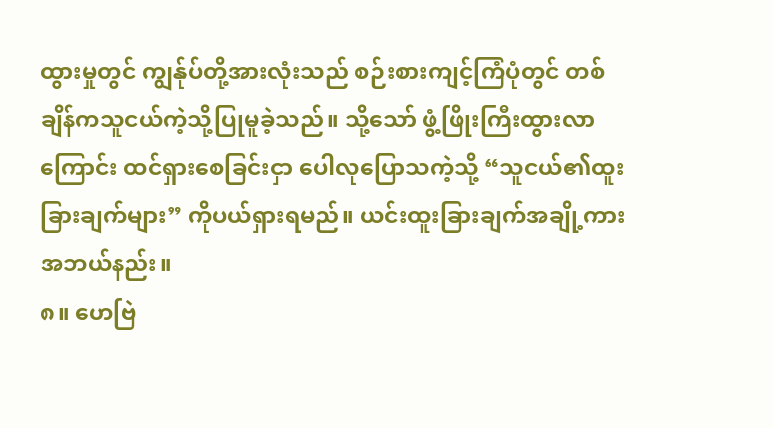ထွားမှုတွင် ကျွန်ုပ်တို့အားလုံးသည် စဉ်းစားကျင့်ကြံပုံတွင် တစ်ချိန်ကသူငယ်ကဲ့သို့ပြုမူခဲ့သည်။ သို့သော် ဖွံ့ဖြိုးကြီးထွားလာကြောင်း ထင်ရှားစေခြင်းငှာ ပေါလုပြောသကဲ့သို့ “သူငယ်၏ထူးခြားချက်များ” ကိုပယ်ရှားရမည်။ ယင်းထူးခြားချက်အချို့ကား အဘယ်နည်း။
၈။ ဟေဗြဲ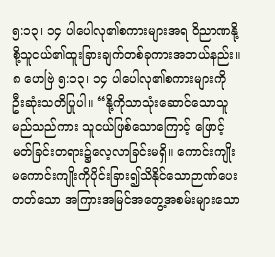၅:၁၃၊ ၁၄ ပါပေါလု၏စကားများအရ ဝိညာဏနို့စို့သူငယ်၏ထူးခြားချက်တစ်ခုကားအဘယ်နည်း။
၈ ဟေဗြဲ ၅:၁၃၊ ၁၄ ပါပေါလု၏စကားများကို ဦးဆုံးသတိပြုပါ။ “နို့ကိုသာသုံးဆောင်သောသူမည်သည်ကား သူငယ်ဖြစ်သောကြောင့် ဖြောင့်မတ်ခြင်းတရား၌လေ့လာခြင်းမရှိ။ ကောင်းကျိုးမကောင်းကျိုးကိုပိုင်းခြား၍သိနိုင်သောဉာဏ်ပေးတတ်သော အကြားအမြင်အတွေ့အစမ်းများသော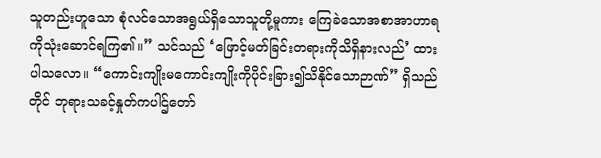သူတည်းဟူသော စုံလင်သောအရွယ်ရှိသောသူတို့မူကား ကြေခဲသောအစာအာဟာရကိုသုံးဆောင်ရကြ၏။” သင်သည် ‘ဖြောင့်မတ်ခြင်းတရားကိုသိရှိနားလည်’ ထားပါသလော။ “ကောင်းကျိုးမကောင်းကျိုးကိုပိုင်းခြား၍သိနိုင်သောဉာဏ်” ရှိသည်တိုင် ဘုရားသခင့်နှုတ်ကပါဌ်တော်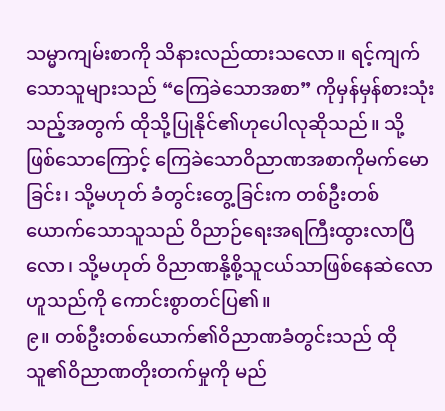သမ္မာကျမ်းစာကို သိနားလည်ထားသလော။ ရင့်ကျက်သောသူများသည် “ကြေခဲသောအစာ” ကိုမှန်မှန်စားသုံးသည့်အတွက် ထိုသို့ပြုနိုင်၏ဟုပေါလုဆိုသည်။ သို့ဖြစ်သောကြောင့် ကြေခဲသောဝိညာဏအစာကိုမက်မောခြင်း၊ သို့မဟုတ် ခံတွင်းတွေ့ခြင်းက တစ်ဦးတစ်ယောက်သောသူသည် ဝိညာဉ်ရေးအရကြီးထွားလာပြီလော၊ သို့မဟုတ် ဝိညာဏနို့စို့သူငယ်သာဖြစ်နေဆဲလောဟူသည်ကို ကောင်းစွာတင်ပြ၏။
၉။ တစ်ဦးတစ်ယောက်၏ဝိညာဏခံတွင်းသည် ထိုသူ၏ဝိညာဏတိုးတက်မှုကို မည်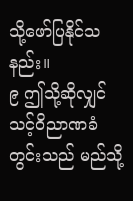သို့ဖော်ပြနိုင်သနည်း။
၉ ဤသို့ဆိုလျှင် သင့်ဝိညာဏခံတွင်းသည် မည်သို့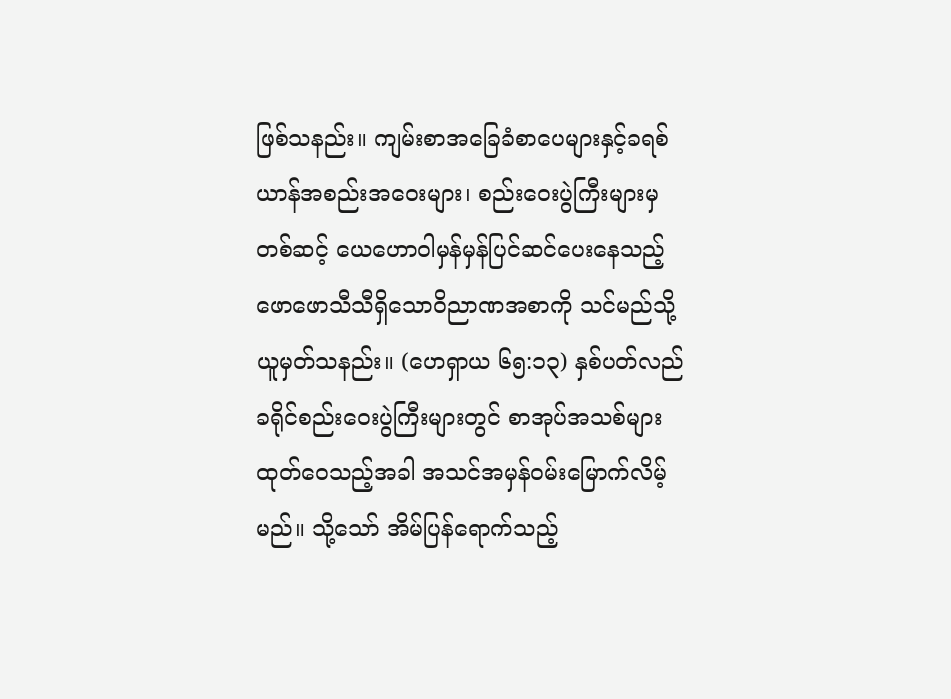ဖြစ်သနည်း။ ကျမ်းစာအခြေခံစာပေများနှင့်ခရစ်ယာန်အစည်းအဝေးများ၊ စည်းဝေးပွဲကြီးများမှတစ်ဆင့် ယေဟောဝါမှန်မှန်ပြင်ဆင်ပေးနေသည့် ဖောဖောသီသီရှိသောဝိညာဏအစာကို သင်မည်သို့ယူမှတ်သနည်း။ (ဟေရှာယ ၆၅:၁၃) နှစ်ပတ်လည်ခရိုင်စည်းဝေးပွဲကြီးများတွင် စာအုပ်အသစ်များထုတ်ဝေသည့်အခါ အသင်အမှန်ဝမ်းမြောက်လိမ့်မည်။ သို့သော် အိမ်ပြန်ရောက်သည့်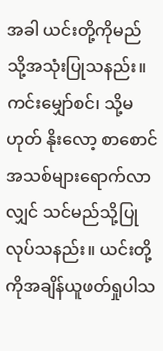အခါ ယင်းတို့ကိုမည်သို့အသုံးပြုသနည်း။ ကင်းမျှော်စင်၊ သို့မဟုတ် နိုးလော့ စာစောင်အသစ်များရောက်လာလျှင် သင်မည်သို့ပြုလုပ်သနည်း။ ယင်းတို့ကိုအချိန်ယူဖတ်ရှုပါသ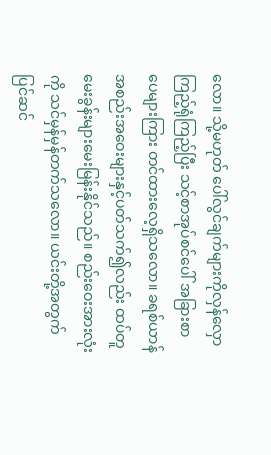လော။ သို့မဟုတ် ပေါ်လွင်ချက်များကိုလှန်လှောကြည့်ရုံကြည့်ပြီး သင့်စာအုပ်စင်ပေါ် အခြားစာပေများကြား တင်ထားလေ့ရှိသလော။ ခရစ်ယာန်အစည်းအဝေးများနှင့်ပတ်သက်၍လည်း ထပ်တူမေးခွန်းများမေးမြန်းနိုင်သည်။ စည်းဝေးအားလုံးကို သင်မှန်မှန်တက်သလော။ ယင်းတို့အတွက်ပြင်ဆင်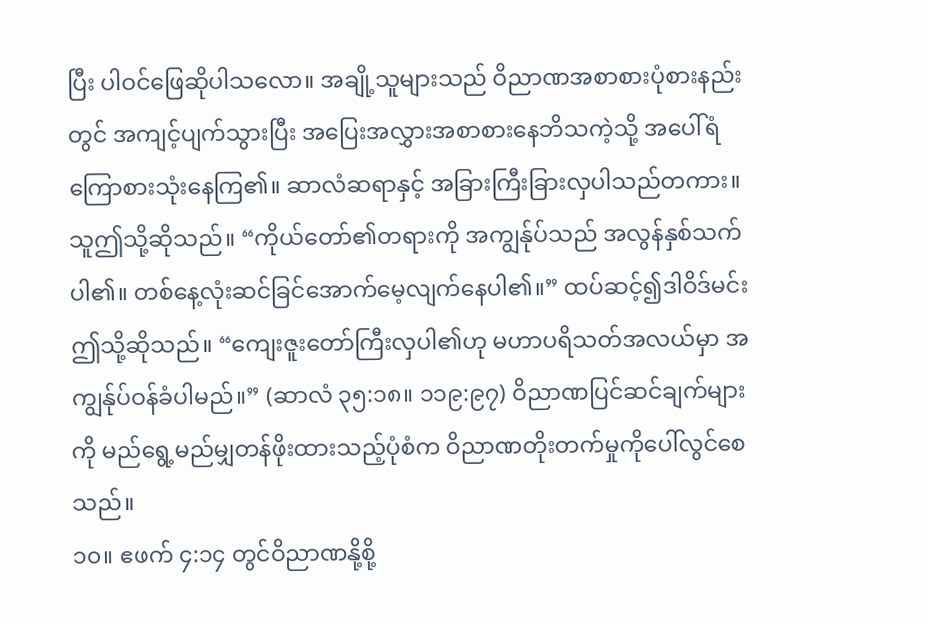ပြီး ပါဝင်ဖြေဆိုပါသလော။ အချို့သူများသည် ဝိညာဏအစာစားပုံစားနည်းတွင် အကျင့်ပျက်သွားပြီး အပြေးအလွှားအစာစားနေဘိသကဲ့သို့ အပေါ်ရံကြောစားသုံးနေကြ၏။ ဆာလံဆရာနှင့် အခြားကြီးခြားလှပါသည်တကား။ သူဤသို့ဆိုသည်။ “ကိုယ်တော်၏တရားကို အကျွန်ုပ်သည် အလွန်နှစ်သက်ပါ၏။ တစ်နေ့လုံးဆင်ခြင်အောက်မေ့လျက်နေပါ၏။” ထပ်ဆင့်၍ဒါဝိဒ်မင်း ဤသို့ဆိုသည်။ “ကျေးဇူးတော်ကြီးလှပါ၏ဟု မဟာပရိသတ်အလယ်မှာ အကျွန်ုပ်ဝန်ခံပါမည်။” (ဆာလံ ၃၅:၁၈။ ၁၁၉:၉၇) ဝိညာဏပြင်ဆင်ချက်များကို မည်ရွေ့မည်မျှတန်ဖိုးထားသည့်ပုံစံက ဝိညာဏတိုးတက်မှုကိုပေါ်လွင်စေသည်။
၁၀။ ဧဖက် ၄:၁၄ တွင်ဝိညာဏနို့စို့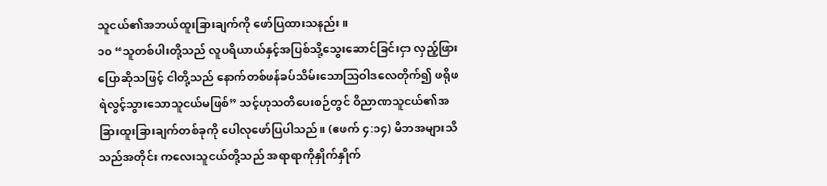သူငယ်၏အဘယ်ထူးခြားချက်ကို ဖော်ပြထားသနည်း။
၁၀ “သူတစ်ပါးတို့သည် လူပရိယာယ်နှင့်အပြစ်သို့သွေးဆောင်ခြင်းငှာ လှည့်ဖြားပြောဆိုသဖြင့် ငါတို့သည် နောက်တစ်ဖန်ခပ်သိမ်းသောသြဝါဒလေတိုက်၍ ဖရိုဖရဲလွင့်သွားသောသူငယ်မဖြစ်” သင့်ဟုသတိပေးစဉ်တွင် ဝိညာဏသူငယ်၏အခြားထူးခြားချက်တစ်ခုကို ပေါလုဖော်ပြပါသည်။ (ဧဖက် ၄:၁၄) မိဘအများသိသည်အတိုင်း ကလေးသူငယ်တို့သည် အရာရာကိုနှိုက်နှိုက်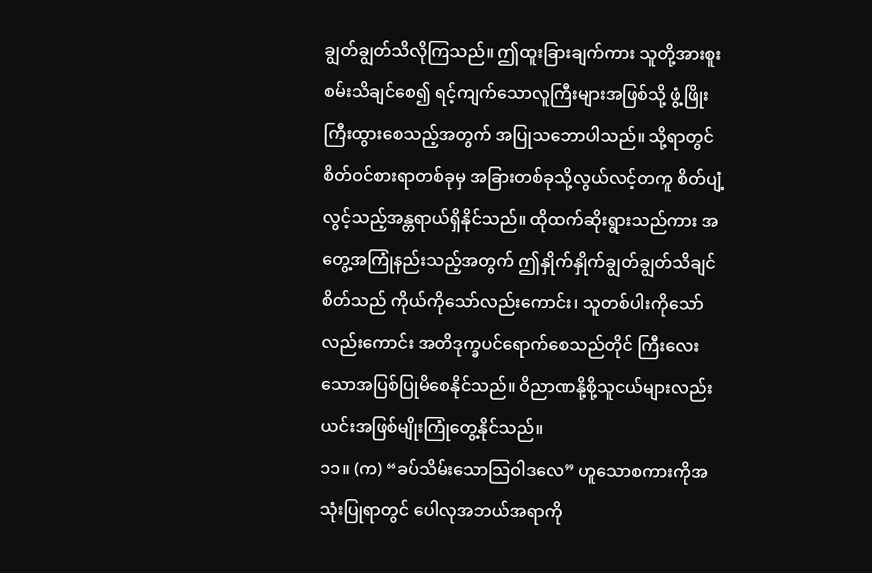ချွတ်ချွတ်သိလိုကြသည်။ ဤထူးခြားချက်ကား သူတို့အားစူးစမ်းသိချင်စေ၍ ရင့်ကျက်သောလူကြီးများအဖြစ်သို့ ဖွံ့ဖြိုးကြီးထွားစေသည့်အတွက် အပြုသဘောပါသည်။ သို့ရာတွင် စိတ်ဝင်စားရာတစ်ခုမှ အခြားတစ်ခုသို့လွယ်လင့်တကူ စိတ်ပျံ့လွင့်သည့်အန္တရာယ်ရှိနိုင်သည်။ ထိုထက်ဆိုးရွားသည်ကား အတွေ့အကြုံနည်းသည့်အတွက် ဤနှိုက်နှိုက်ချွတ်ချွတ်သိချင်စိတ်သည် ကိုယ်ကိုသော်လည်းကောင်း၊ သူတစ်ပါးကိုသော်လည်းကောင်း အတိဒုက္ခပင်ရောက်စေသည်တိုင် ကြီးလေးသောအပြစ်ပြုမိစေနိုင်သည်။ ဝိညာဏနို့စို့သူငယ်များလည်း ယင်းအဖြစ်မျိုးကြုံတွေ့နိုင်သည်။
၁၁။ (က) “ခပ်သိမ်းသောသြဝါဒလေ” ဟူသောစကားကိုအသုံးပြုရာတွင် ပေါလုအဘယ်အရာကို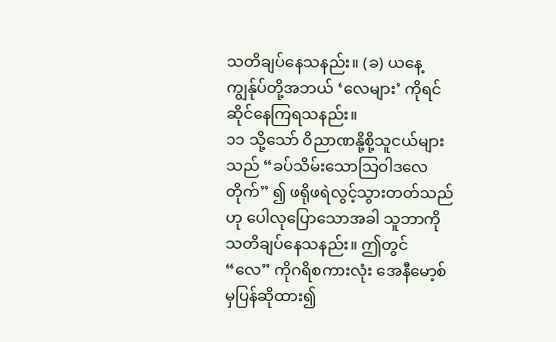သတိချပ်နေသနည်း။ (ခ) ယနေ့ကျွန်ုပ်တို့အဘယ် ‘လေများ’ ကိုရင်ဆိုင်နေကြရသနည်း။
၁၁ သို့သော် ဝိညာဏနို့စို့သူငယ်များသည် “ခပ်သိမ်းသောသြဝါဒလေတိုက်” ၍ ဖရိုဖရဲလွင့်သွားတတ်သည်ဟု ပေါလုပြောသောအခါ သူဘာကိုသတိချပ်နေသနည်း။ ဤတွင် “လေ” ကိုဂရိစကားလုံး အေနီမော့စ် မှပြန်ဆိုထား၍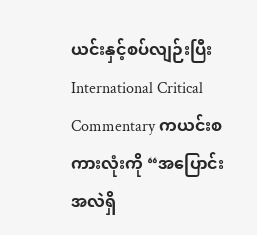ယင်းနှင့်စပ်လျဉ်းပြီး International Critical Commentary ကယင်းစကားလုံးကို “အပြောင်းအလဲရှိ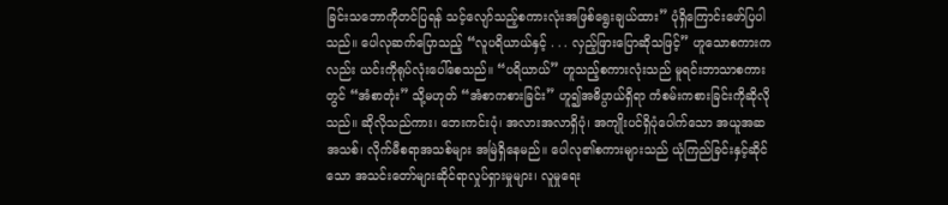ခြင်းသဘောကိုတင်ပြရန် သင့်လျော်သည့်စကားလုံးအဖြစ်ရွေးချယ်ထား” ပုံရှိကြောင်းဖော်ပြပါသည်။ ပေါလုဆက်ပြောသည့် “လူပရိယာယ်နှင့် . . . လှည့်ဖြားပြောဆိုသဖြင့်” ဟူသောစကားကလည်း ယင်းကိုရုပ်လုံးပေါ်စေသည်။ “ပရိယာယ်” ဟူသည့်စကားလုံးသည် မူရင်းဘာသာစကားတွင် “အံစာတုံး” သို့မဟုတ် “အံစာကစားခြင်း” ဟူ၍အဓိပ္ပာယ်ရှိရာ ကံစမ်းကစားခြင်းကိုဆိုလိုသည်။ ဆိုလိုသည်ကား၊ ဘေးကင်းပုံ၊ အလားအလာရှိပုံ၊ အကျိုးပင်ရှိပုံပေါက်သော အယူအဆအသစ်၊ လိုက်မီစရာအသစ်များ အမြဲရှိနေမည်။ ပေါလု၏စကားများသည် ယုံကြည်ခြင်းနှင့်ဆိုင်သော အသင်းတော်များဆိုင်ရာလှုပ်ရှားမှုများ၊ လူမှုရေး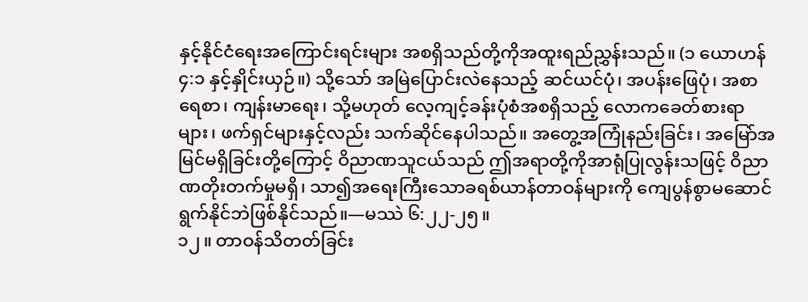နှင့်နိုင်ငံရေးအကြောင်းရင်းများ အစရှိသည်တို့ကိုအထူးရည်ညွှန်းသည်။ (၁ ယောဟန် ၄:၁ နှင့်နှိုင်းယှဉ်။) သို့သော် အမြဲပြောင်းလဲနေသည့် ဆင်ယင်ပုံ၊ အပန်းဖြေပုံ၊ အစာရေစာ၊ ကျန်းမာရေး၊ သို့မဟုတ် လေ့ကျင့်ခန်းပုံစံအစရှိသည့် လောကခေတ်စားရာများ၊ ဖက်ရှင်များနှင့်လည်း သက်ဆိုင်နေပါသည်။ အတွေ့အကြုံနည်းခြင်း၊ အမြော်အမြင်မရှိခြင်းတို့ကြောင့် ဝိညာဏသူငယ်သည် ဤအရာတို့ကိုအာရုံပြုလွန်းသဖြင့် ဝိညာဏတိုးတက်မှုမရှိ၊ သာ၍အရေးကြီးသောခရစ်ယာန်တာဝန်များကို ကျေပွန်စွာမဆောင်ရွက်နိုင်ဘဲဖြစ်နိုင်သည်။—မဿဲ ၆:၂၂-၂၅။
၁၂။ တာဝန်သိတတ်ခြင်း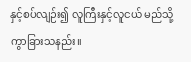နှင့်စပ်လျဉ်း၍ လူကြီးနှင့်လူငယ် မည်သို့ကွာခြားသနည်း။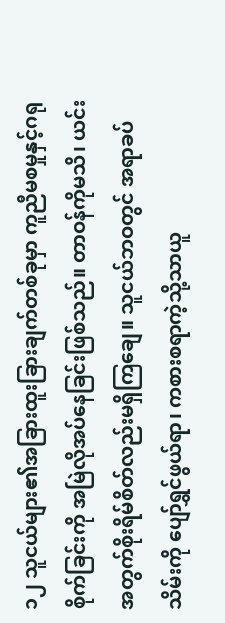၁၂ သူငယ်များ၏အခြားထူးခြားချက်တစ်ခုမှာ ကူညီမစမှုနှင့်ဂရုစိုက်ခြင်းကို အမြဲလိုအပ်နေခြင်းဖြစ်သည်။ တာဝန်ကိုမသိ၊ ယင်းအတွက်စိုးရိမ်စိတ်လည်းမရှိကြချေ။ သူငယ်ဘဝတွင် အရာခပ်သိမ်းကို ပျော်ရွှင်ဖွယ်ရာ၊ ကစားစရာကဲ့သို့သာယူ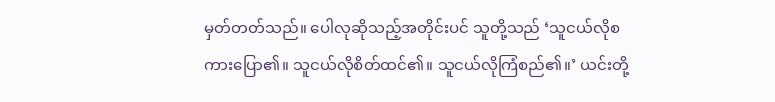မှတ်တတ်သည်။ ပေါလုဆိုသည့်အတိုင်းပင် သူတို့သည် ‘သူငယ်လိုစကားပြော၏။ သူငယ်လိုစိတ်ထင်၏။ သူငယ်လိုကြံစည်၏။’ ယင်းတို့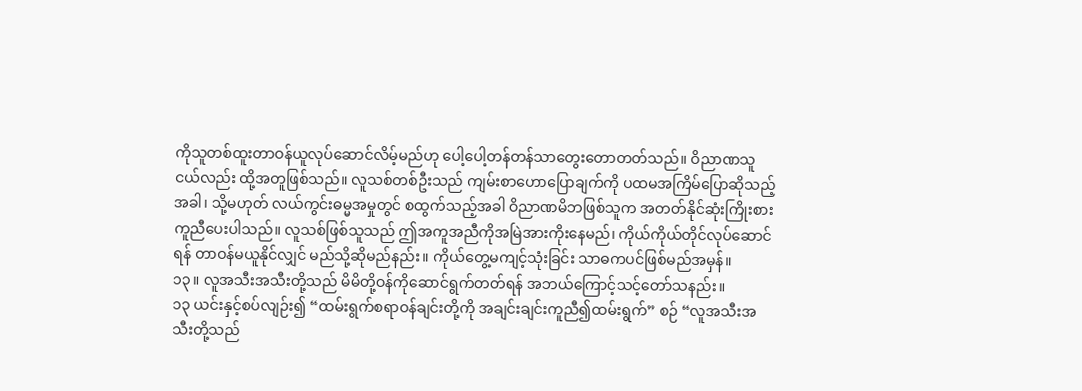ကိုသူတစ်ထူးတာဝန်ယူလုပ်ဆောင်လိမ့်မည်ဟု ပေါ့ပေါ့တန်တန်သာတွေးတောတတ်သည်။ ဝိညာဏသူငယ်လည်း ထို့အတူဖြစ်သည်။ လူသစ်တစ်ဦးသည် ကျမ်းစာဟောပြောချက်ကို ပထမအကြိမ်ပြောဆိုသည့်အခါ၊ သို့မဟုတ် လယ်ကွင်းဓမ္မအမှုတွင် စထွက်သည့်အခါ ဝိညာဏမိဘဖြစ်သူက အတတ်နိုင်ဆုံးကြိုးစားကူညီပေးပါသည်။ လူသစ်ဖြစ်သူသည် ဤအကူအညီကိုအမြဲအားကိုးနေမည်၊ ကိုယ်ကိုယ်တိုင်လုပ်ဆောင်ရန် တာဝန်မယူနိုင်လျှင် မည်သို့ဆိုမည်နည်း။ ကိုယ်တွေ့မကျင့်သုံးခြင်း သာဓကပင်ဖြစ်မည်အမှန်။
၁၃။ လူအသီးအသီးတို့သည် မိမိတို့ဝန်ကိုဆောင်ရွက်တတ်ရန် အဘယ်ကြောင့်သင့်တော်သနည်း။
၁၃ ယင်းနှင့်စပ်လျဉ်း၍ “ထမ်းရွက်စရာဝန်ချင်းတို့ကို အချင်းချင်းကူညီ၍ထမ်းရွက်” စဉ် “လူအသီးအသီးတို့သည်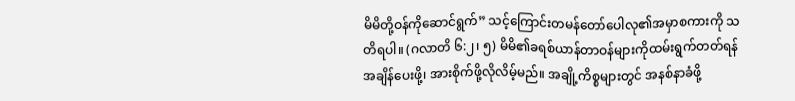မိမိတို့ဝန်ကိုဆောင်ရွက်” သင့်ကြောင်းတမန်တော်ပေါလု၏အမှာစကားကို သတိရပါ။ (ဂလာတိ ၆:၂၊ ၅) မိမိ၏ခရစ်ယာန်တာဝန်များကိုထမ်းရွက်တတ်ရန် အချိန်ပေးဖို့၊ အားစိုက်ဖို့လိုလိမ့်မည်။ အချို့ကိစ္စများတွင် အနစ်နာခံဖို့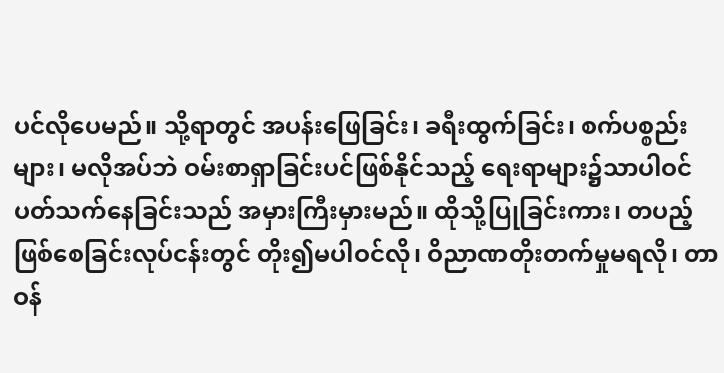ပင်လိုပေမည်။ သို့ရာတွင် အပန်းဖြေခြင်း၊ ခရီးထွက်ခြင်း၊ စက်ပစ္စည်းများ၊ မလိုအပ်ဘဲ ဝမ်းစာရှာခြင်းပင်ဖြစ်နိုင်သည့် ရေးရာများ၌သာပါဝင်ပတ်သက်နေခြင်းသည် အမှားကြီးမှားမည်။ ထိုသို့ပြုခြင်းကား၊ တပည့်ဖြစ်စေခြင်းလုပ်ငန်းတွင် တိုး၍မပါဝင်လို၊ ဝိညာဏတိုးတက်မှုမရလို၊ တာဝန်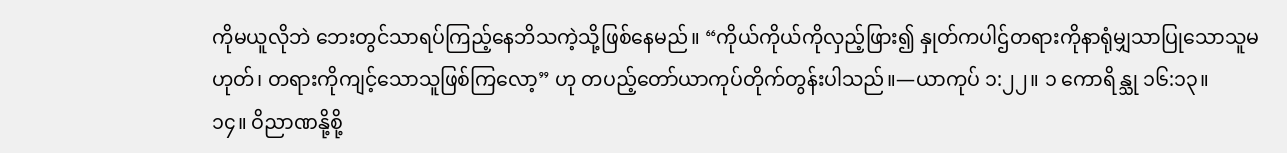ကိုမယူလိုဘဲ ဘေးတွင်သာရပ်ကြည့်နေဘိသကဲ့သို့ဖြစ်နေမည်။ “ကိုယ်ကိုယ်ကိုလှည့်ဖြား၍ နှုတ်ကပါဌ်တရားကိုနာရုံမျှသာပြုသောသူမဟုတ်၊ တရားကိုကျင့်သောသူဖြစ်ကြလော့” ဟု တပည့်တော်ယာကုပ်တိုက်တွန်းပါသည်။—ယာကုပ် ၁:၂၂။ ၁ ကောရိန္သု ၁၆:၁၃။
၁၄။ ဝိညာဏနို့စို့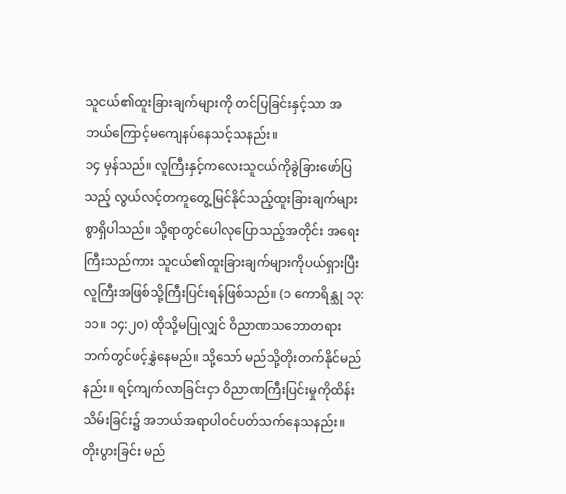သူငယ်၏ထူးခြားချက်များကို တင်ပြခြင်းနှင့်သာ အဘယ်ကြောင့်မကျေနပ်နေသင့်သနည်း။
၁၄ မှန်သည်။ လူကြီးနှင့်ကလေးသူငယ်ကိုခွဲခြားဖော်ပြသည့် လွယ်လင့်တကူတွေ့မြင်နိုင်သည့်ထူးခြားချက်များစွာရှိပါသည်။ သို့ရာတွင်ပေါလုပြောသည့်အတိုင်း အရေးကြီးသည်ကား သူငယ်၏ထူးခြားချက်များကိုပယ်ရှားပြီး လူကြီးအဖြစ်သို့ကြီးပြင်းရန်ဖြစ်သည်။ (၁ ကောရိန္သု ၁၃:၁၁။ ၁၄:၂၀) ထိုသို့မပြုလျှင် ဝိညာဏသဘောတရားဘက်တွင်ဖင့်နွှဲနေမည်။ သို့သော် မည်သို့တိုးတက်နိုင်မည်နည်း။ ရင့်ကျက်လာခြင်းငှာ ဝိညာဏကြီးပြင်းမှုကိုထိန်းသိမ်းခြင်း၌ အဘယ်အရာပါဝင်ပတ်သက်နေသနည်း။
တိုးပွားခြင်း မည်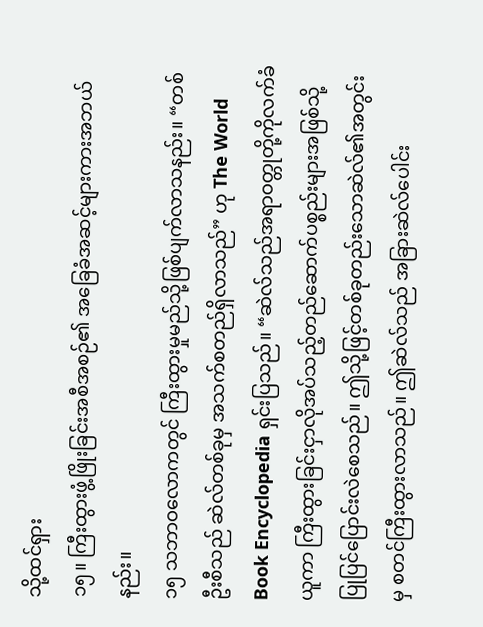သို့ထင်ရှား
၁၅။ ကြီးထွားဖွံ့ဖြိုးခြင်းအစီအစဉ်၏ အခြေခံအဆင့်များကားအဘယ်နည်း။
၁၅ သဘာဝလောကတွင် ကြီးထွားမှုမည်သို့ဖြစ်ပျက်လာသနည်း။ “တစ်ဦးစီသည် ဆဲလ်တစ်ခုမှ အသက်စတည်ရှိလာသည်” ဟု The World Book Encyclopedia ရှင်းပြသည်။ “ဆဲလ်သည်အရာဝတ္တုတို့ကိုလက်ခံယူကာ ကြီးထွားခြင်းငှာလိုအပ်သည့်တည်ဆောက်ပစ္စည်းများအဖြစ်သို့ ပြုပြင်ပြောင်းလဲစေသည်။ ဤသို့ဖြင့်တစ်ခုတည်းသောဆဲလ်၏အတွင်းမှ စတင်ကြီးထွားလာသည်။ ဤဆဲလ်သည် အခြားဆဲလ်ပေါင်း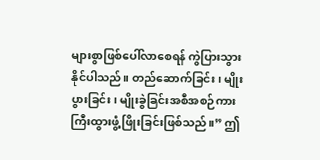များစွာဖြစ်ပေါ်လာစေရန် ကွဲပြားသွားနိုင်ပါသည်။ တည်ဆောက်ခြင်း၊ မျိုးပွားခြင်း၊ မျိုးခွဲခြင်းအစီအစဉ်ကား ကြီးထွားဖွံ့ဖြိုးခြင်းဖြစ်သည်။” ဤ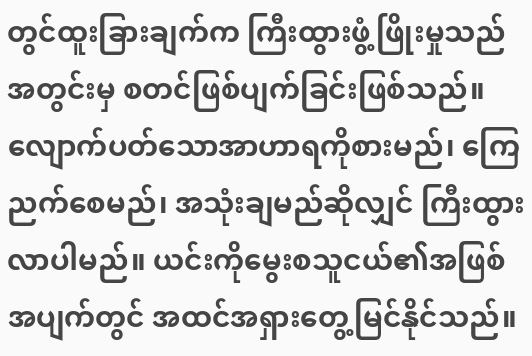တွင်ထူးခြားချက်က ကြီးထွားဖွံ့ဖြိုးမှုသည် အတွင်းမှ စတင်ဖြစ်ပျက်ခြင်းဖြစ်သည်။ လျောက်ပတ်သောအာဟာရကိုစားမည်၊ ကြေညက်စေမည်၊ အသုံးချမည်ဆိုလျှင် ကြီးထွားလာပါမည်။ ယင်းကိုမွေးစသူငယ်၏အဖြစ်အပျက်တွင် အထင်အရှားတွေ့မြင်နိုင်သည်။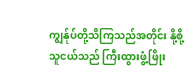ကျွန်ုပ်တို့သိကြသည်အတိုင်း နို့စို့သူငယ်သည် ကြီးထွားဖွံ့ဖြိုး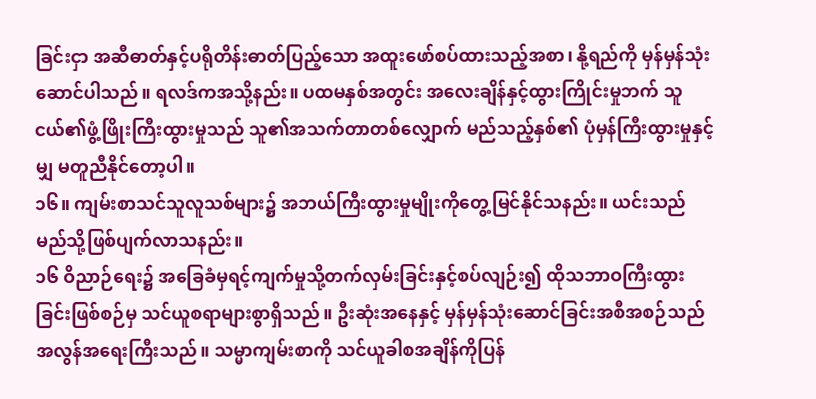ခြင်းငှာ အဆီဓာတ်နှင့်ပရိုတိန်းဓာတ်ပြည့်သော အထူးဖော်စပ်ထားသည့်အစာ၊ နို့ရည်ကို မှန်မှန်သုံးဆောင်ပါသည်။ ရလဒ်ကအသို့နည်း။ ပထမနှစ်အတွင်း အလေးချိန်နှင့်ထွားကြိုင်းမှုဘက် သူငယ်၏ဖွံ့ဖြိုးကြီးထွားမှုသည် သူ၏အသက်တာတစ်လျှောက် မည်သည့်နှစ်၏ ပုံမှန်ကြီးထွားမှုနှင့်မျှ မတူညီနိုင်တော့ပါ။
၁၆။ ကျမ်းစာသင်သူလူသစ်များ၌ အဘယ်ကြီးထွားမှုမျိုးကိုတွေ့မြင်နိုင်သနည်း။ ယင်းသည် မည်သို့ဖြစ်ပျက်လာသနည်း။
၁၆ ဝိညာဉ်ရေး၌ အခြေခံမှရင့်ကျက်မှုသို့တက်လှမ်းခြင်းနှင့်စပ်လျဉ်း၍ ထိုသဘာဝကြီးထွားခြင်းဖြစ်စဉ်မှ သင်ယူစရာများစွာရှိသည်။ ဦးဆုံးအနေနှင့် မှန်မှန်သုံးဆောင်ခြင်းအစီအစဉ်သည် အလွန်အရေးကြီးသည်။ သမ္မာကျမ်းစာကို သင်ယူခါစအချိန်ကိုပြန်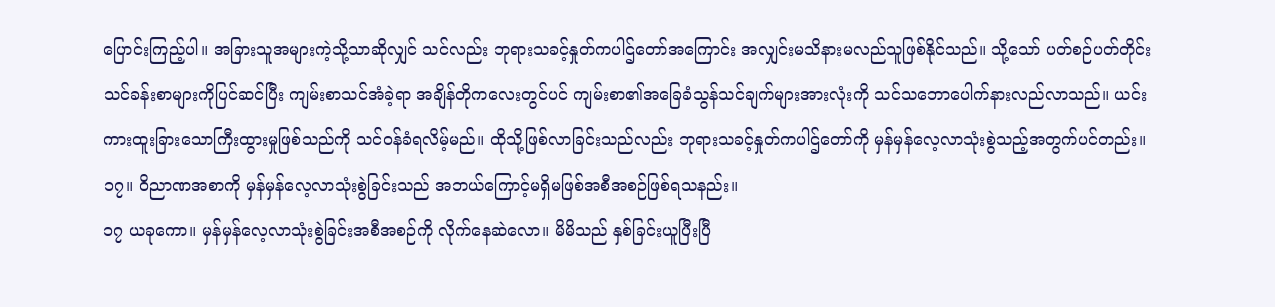ပြောင်းကြည့်ပါ။ အခြားသူအများကဲ့သို့သာဆိုလျှင် သင်လည်း ဘုရားသခင့်နှုတ်ကပါဌ်တော်အကြောင်း အလျှင်းမသိနားမလည်သူဖြစ်နိုင်သည်။ သို့သော် ပတ်စဉ်ပတ်တိုင်း သင်ခန်းစာများကိုပြင်ဆင်ပြီး ကျမ်းစာသင်အံခဲ့ရာ အချိန်တိုကလေးတွင်ပင် ကျမ်းစာ၏အခြေခံသွန်သင်ချက်များအားလုံးကို သင်သဘောပေါက်နားလည်လာသည်။ ယင်းကားထူးခြားသောကြီးထွားမှုဖြစ်သည်ကို သင်ဝန်ခံရလိမ့်မည်။ ထိုသို့ဖြစ်လာခြင်းသည်လည်း ဘုရားသခင့်နှုတ်ကပါဌ်တော်ကို မှန်မှန်လေ့လာသုံးစွဲသည့်အတွက်ပင်တည်း။
၁၇။ ဝိညာဏအစာကို မှန်မှန်လေ့လာသုံးစွဲခြင်းသည် အဘယ်ကြောင့်မရှိမဖြစ်အစီအစဉ်ဖြစ်ရသနည်း။
၁၇ ယခုကော။ မှန်မှန်လေ့လာသုံးစွဲခြင်းအစီအစဉ်ကို လိုက်နေဆဲလော။ မိမိသည် နှစ်ခြင်းယူပြီးပြီ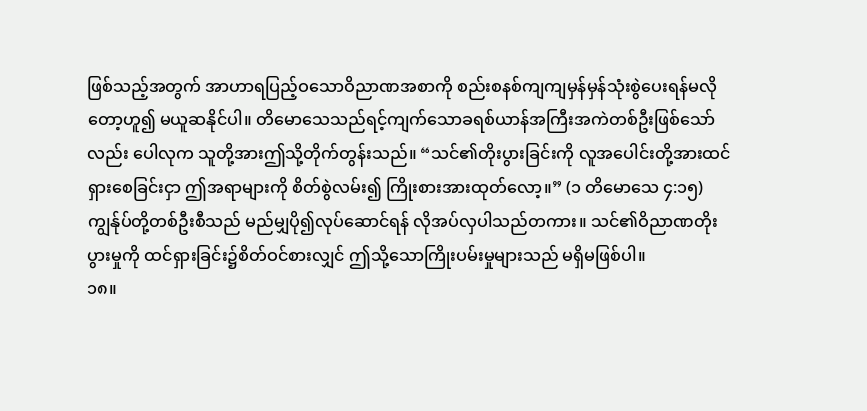ဖြစ်သည့်အတွက် အာဟာရပြည့်ဝသောဝိညာဏအစာကို စည်းစနစ်ကျကျမှန်မှန်သုံးစွဲပေးရန်မလိုတော့ဟူ၍ မယူဆနိုင်ပါ။ တိမောသေသည်ရင့်ကျက်သောခရစ်ယာန်အကြီးအကဲတစ်ဦးဖြစ်သော်လည်း ပေါလုက သူတို့အားဤသို့တိုက်တွန်းသည်။ “သင်၏တိုးပွားခြင်းကို လူအပေါင်းတို့အားထင်ရှားစေခြင်းငှာ ဤအရာများကို စိတ်စွဲလမ်း၍ ကြိုးစားအားထုတ်လော့။” (၁ တိမောသေ ၄:၁၅) ကျွန်ုပ်တို့တစ်ဦးစီသည် မည်မျှပို၍လုပ်ဆောင်ရန် လိုအပ်လှပါသည်တကား။ သင်၏ဝိညာဏတိုးပွားမှုကို ထင်ရှားခြင်း၌စိတ်ဝင်စားလျှင် ဤသို့သောကြိုးပမ်းမှုများသည် မရှိမဖြစ်ပါ။
၁၈။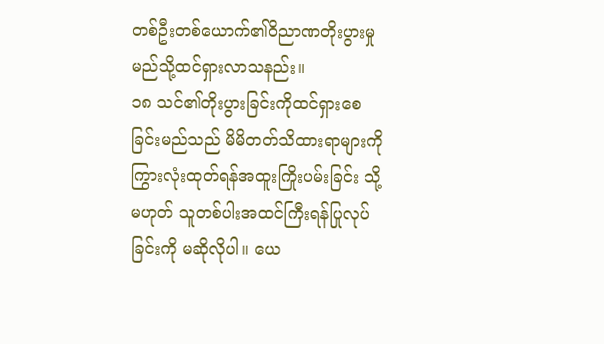တစ်ဦးတစ်ယောက်၏ဝိညာဏတိုးပွားမှု မည်သို့ထင်ရှားလာသနည်း။
၁၈ သင်၏တိုးပွားခြင်းကိုထင်ရှားစေခြင်းမည်သည် မိမိတတ်သိထားရာများကို ကြွားလုံးထုတ်ရန်အထူးကြိုးပမ်းခြင်း သို့မဟုတ် သူတစ်ပါးအထင်ကြီးရန်ပြုလုပ်ခြင်းကို မဆိုလိုပါ။ ယေ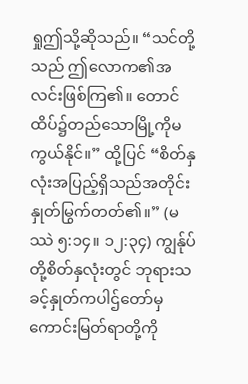ရှုဤသို့ဆိုသည်။ “သင်တို့သည် ဤလောက၏အလင်းဖြစ်ကြ၏။ တောင်ထိပ်၌တည်သောမြို့ကိုမကွယ်နိုင်။” ထို့ပြင် “စိတ်နှလုံးအပြည့်ရှိသည်အတိုင်း နှုတ်မြွက်တတ်၏။” (မဿဲ ၅:၁၄။ ၁၂:၃၄) ကျွန်ုပ်တို့စိတ်နှလုံးတွင် ဘုရားသခင့်နှုတ်ကပါဌ်တော်မှကောင်းမြတ်ရာတို့ကို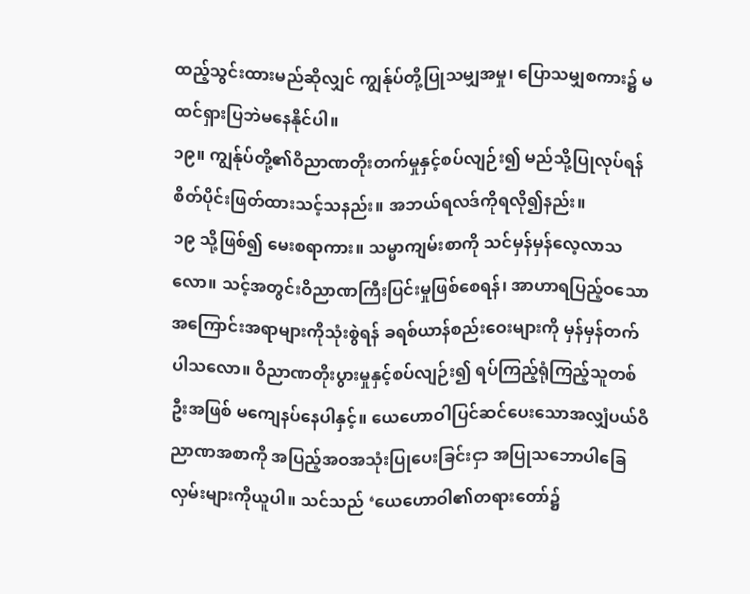ထည့်သွင်းထားမည်ဆိုလျှင် ကျွန်ုပ်တို့ပြုသမျှအမှု၊ ပြောသမျှစကား၌ မထင်ရှားပြဘဲမနေနိုင်ပါ။
၁၉။ ကျွန်ုပ်တို့၏ဝိညာဏတိုးတက်မှုနှင့်စပ်လျဉ်း၍ မည်သို့ပြုလုပ်ရန် စိတ်ပိုင်းဖြတ်ထားသင့်သနည်း။ အဘယ်ရလဒ်ကိုရလို၍နည်း။
၁၉ သို့ဖြစ်၍ မေးစရာကား။ သမ္မာကျမ်းစာကို သင်မှန်မှန်လေ့လာသလော။ သင့်အတွင်းဝိညာဏကြီးပြင်းမှုဖြစ်စေရန်၊ အာဟာရပြည့်ဝသော အကြောင်းအရာများကိုသုံးစွဲရန် ခရစ်ယာန်စည်းဝေးများကို မှန်မှန်တက်ပါသလော။ ဝိညာဏတိုးပွားမှုနှင့်စပ်လျဉ်း၍ ရပ်ကြည့်ရုံကြည့်သူတစ်ဦးအဖြစ် မကျေနပ်နေပါနှင့်။ ယေဟောဝါပြင်ဆင်ပေးသောအလျှံပယ်ဝိညာဏအစာကို အပြည့်အဝအသုံးပြုပေးခြင်းငှာ အပြုသဘောပါခြေလှမ်းများကိုယူပါ။ သင်သည် ‘ယေဟောဝါ၏တရားတော်၌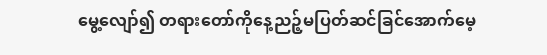မွေ့လျော်၍ တရားတော်ကိုနေ့ညဉ့်မပြတ်ဆင်ခြင်အောက်မေ့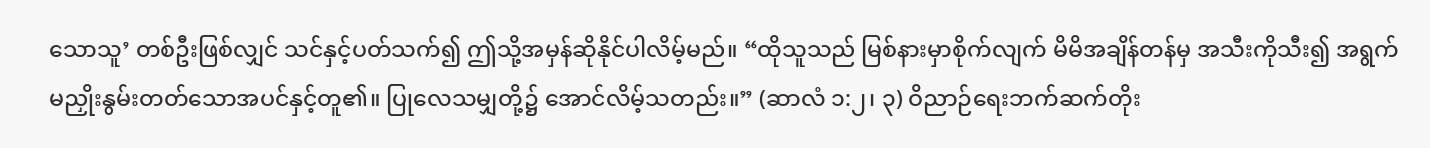သောသူ’ တစ်ဦးဖြစ်လျှင် သင်နှင့်ပတ်သက်၍ ဤသို့အမှန်ဆိုနိုင်ပါလိမ့်မည်။ “ထိုသူသည် မြစ်နားမှာစိုက်လျက် မိမိအချိန်တန်မှ အသီးကိုသီး၍ အရွက်မညှိုးနွမ်းတတ်သောအပင်နှင့်တူ၏။ ပြုလေသမျှတို့၌ အောင်လိမ့်သတည်း။” (ဆာလံ ၁:၂၊ ၃) ဝိညာဉ်ရေးဘက်ဆက်တိုး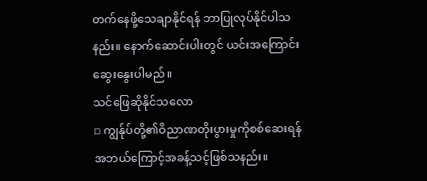တက်နေဖို့သေချာနိုင်ရန် ဘာပြုလုပ်နိုင်ပါသနည်း။ နောက်ဆောင်းပါးတွင် ယင်းအကြောင်းဆွေးနွေးပါမည်။
သင်ဖြေဆိုနိုင်သလော
▫ ကျွန်ုပ်တို့၏ဝိညာဏတိုးပွားမှုကိုစစ်ဆေးရန် အဘယ်ကြောင့်အခန့်သင့်ဖြစ်သနည်း။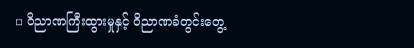▫ ဝိညာဏကြီးထွားမှုနှင့် ဝိညာဏခံတွင်းတွေ့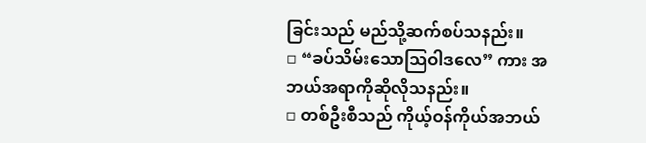ခြင်းသည် မည်သို့ဆက်စပ်သနည်း။
▫ “ခပ်သိမ်းသောသြဝါဒလေ” ကား အဘယ်အရာကိုဆိုလိုသနည်း။
▫ တစ်ဦးစီသည် ကိုယ့်ဝန်ကိုယ်အဘယ်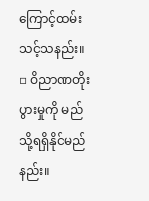ကြောင့်ထမ်းသင့်သနည်း။
▫ ဝိညာဏတိုးပွားမှုကို မည်သို့ရရှိနိုင်မည်နည်း။